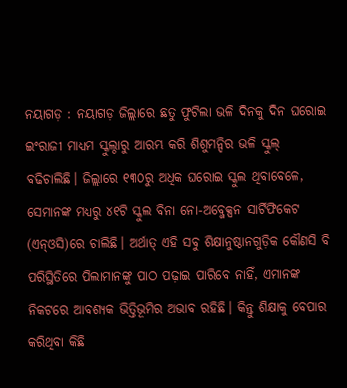ନୟାଗଡ଼ : ନୟାଗଡ଼ ଜିଲ୍ଲାରେ ଛତୁ ଫୁଟିଲା ଭଳି ଦିନକୁ ଦିନ ଘରୋଇ ଇଂରାଜୀ ମାଧ୍ୟମ ସ୍କୁଲ୍ଠାରୁ ଆରମ୍ଭ କରି ଶିଶୁମନ୍ଦିର ଭଳି ସ୍କୁଲ୍ ବଢିଚାଲିଛି। ଜିଲ୍ଲାରେ ୧୩୦ରୁ ଅଧିକ ଘରୋଇ ସ୍କୁଲ ଥିବାବେଳେ, ସେମାନଙ୍କ ମଧ୍ୟରୁ ୪୧ଟି ସ୍କୁଲ ବିନା ନୋ-ଅବ୍ଜେକ୍ସନ ସାର୍ଟିଫିକେଟ (ଏନ୍ଓସି)ରେ ଚାଲିଛି। ଅର୍ଥାତ୍ ଏହି ସବୁ ଶିକ୍ଷାନୁଷ୍ଠାନଗୁଡ଼ିକ କୌଣସି ବି ପରିସ୍ଥିତିରେ ପିଲାମାନଙ୍କୁ ପାଠ ପଢ଼ାଇ ପାରିବେ ନାହିଁ, ଏମାନଙ୍କ ନିକଟରେ ଆବଶ୍ୟକ ଭିତ୍ତିଭୂମିର ଅଭାବ ରହିଛି। କିନ୍ତୁ ଶିକ୍ଷାକୁ ବେପାର କରିଥିବା କିଛି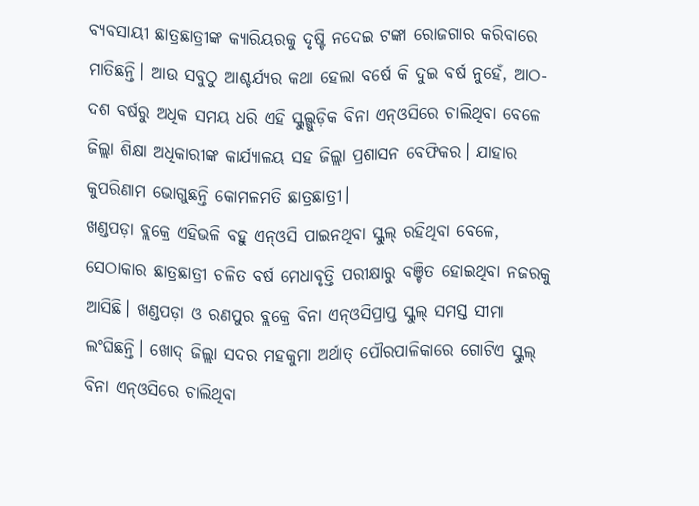ବ୍ୟବସାୟୀ ଛାତ୍ରଛାତ୍ରୀଙ୍କ କ୍ୟାରିୟରକୁ ଦୃଷ୍ଟି ନଦେଇ ଟଙ୍କା ରୋଜଗାର କରିବାରେ ମାତିଛନ୍ତି। ଆଉ ସବୁଠୁ ଆଶ୍ଚର୍ଯ୍ୟର କଥା ହେଲା ବର୍ଷେ କି ଦୁଇ ବର୍ଷ ନୁହେଁ, ଆଠ-ଦଶ ବର୍ଷରୁ ଅଧିକ ସମୟ ଧରି ଏହି ସ୍କୁଲ୍ଗୁଡ଼ିକ ବିନା ଏନ୍ଓସିରେ ଚାଲିଥିବା ବେଳେ ଜିଲ୍ଲା ଶିକ୍ଷା ଅଧିକାରୀଙ୍କ କାର୍ଯ୍ୟାଳୟ ସହ ଜିଲ୍ଲା ପ୍ରଶାସନ ବେଫିକର। ଯାହାର କୁପରିଣାମ ଭୋଗୁଛନ୍ତି କୋମଳମତି ଛାତ୍ରଛାତ୍ରୀ।
ଖଣ୍ଡପଡ଼ା ବ୍ଲକ୍ରେ ଏହିଭଳି ବହୁ ଏନ୍ଓସି ପାଇନଥିବା ସ୍କୁଲ୍ ରହିଥିବା ବେଳେ, ସେଠାକାର ଛାତ୍ରଛାତ୍ରୀ ଚଳିତ ବର୍ଷ ମେଧାବୃତ୍ତି ପରୀକ୍ଷାରୁ ବଞ୍ଚିତ ହୋଇଥିବା ନଜରକୁ ଆସିଛି। ଖଣ୍ଡପଡ଼ା ଓ ରଣପୁର ବ୍ଲକ୍ରେ ବିନା ଏନ୍ଓସିପ୍ରାପ୍ତ ସ୍କୁଲ୍ ସମସ୍ତ ସୀମା ଲଂଘିଛନ୍ତି। ଖୋଦ୍ ଜିଲ୍ଲା ସଦର ମହକୁମା ଅର୍ଥାତ୍ ପୌରପାଳିକାରେ ଗୋଟିଏ ସ୍କୁଲ୍ ବିନା ଏନ୍ଓସିରେ ଚାଲିଥିବା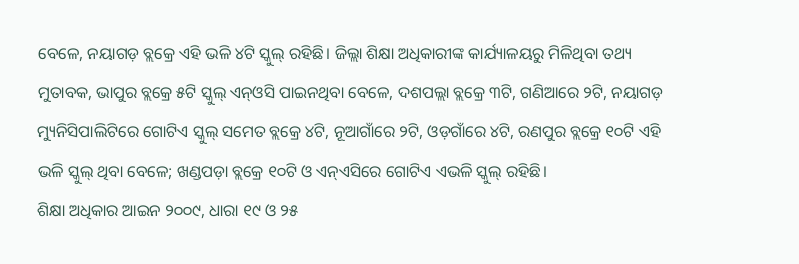ବେଳେ, ନୟାଗଡ଼ ବ୍ଲକ୍ରେ ଏହି ଭଳି ୪ଟି ସ୍କୁଲ୍ ରହିଛି। ଜିଲ୍ଲା ଶିକ୍ଷା ଅଧିକାରୀଙ୍କ କାର୍ଯ୍ୟାଳୟରୁ ମିଳିଥିବା ତଥ୍ୟ ମୁତାବକ, ଭାପୁର ବ୍ଲକ୍ରେ ୫ଟି ସ୍କୁଲ୍ ଏନ୍ଓସି ପାଇନଥିବା ବେଳେ, ଦଶପଲ୍ଲା ବ୍ଲକ୍ରେ ୩ଟି, ଗଣିଆରେ ୨ଟି, ନୟାଗଡ଼ ମ୍ୟୁନିସିପାଲିଟିରେ ଗୋଟିଏ ସ୍କୁଲ୍ ସମେତ ବ୍ଲକ୍ରେ ୪ଟି, ନୂଆଗାଁରେ ୨ଟି, ଓଡ଼ଗାଁରେ ୪ଟି, ରଣପୁର ବ୍ଲକ୍ରେ ୧୦ଟି ଏହି ଭଳି ସ୍କୁଲ୍ ଥିବା ବେଳେ; ଖଣ୍ଡପଡ଼ା ବ୍ଲକ୍ରେ ୧୦ଟି ଓ ଏନ୍ଏସିରେ ଗୋଟିଏ ଏଭଳି ସ୍କୁଲ୍ ରହିଛି।
ଶିକ୍ଷା ଅଧିକାର ଆଇନ ୨୦୦୯, ଧାରା ୧୯ ଓ ୨୫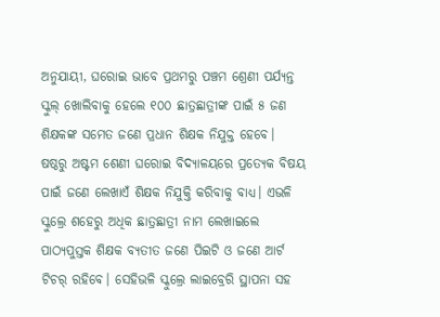ଅନୁଯାୟୀ, ଘରୋଇ ଭାବେ ପ୍ରଥମରୁ ପଞ୍ଚମ ଶ୍ରେଣୀ ପର୍ଯ୍ୟନ୍ତ ସ୍କୁଲ୍ ଖୋଲିବାକୁ ହେଲେ ୧୦୦ ଛାତ୍ରଛାତ୍ରୀଙ୍କ ପାଇଁ ୫ ଜଣ ଶିକ୍ଷକଙ୍କ ସମେତ ଜଣେ ପ୍ରଧାନ ଶିକ୍ଷକ ନିଯୁକ୍ତ ହେବେ। ଷଷ୍ଠରୁ ଅଷ୍ଟମ ଶେଣୀ ଘରୋଇ ବିଦ୍ୟାଳୟରେ ପ୍ରତ୍ୟେକ ବିଷୟ ପାଇଁ ଜଣେ ଲେଖାଏଁ ଶିକ୍ଷକ ନିଯୁକ୍ତି କରିବାକୁ ବାଧ୍ୟ। ଏଭଳି ସ୍କୁଲ୍ରେ ଶହେରୁ ଅଧିକ ଛାତ୍ରଛାତ୍ରୀ ନାମ ଲେଖାଇଲେ ପାଠ୍ୟପୁସ୍ତକ ଶିକ୍ଷକ ବ୍ୟତୀତ ଜଣେ ପିଇଟି ଓ ଜଣେ ଆର୍ଟ ଟିଚର୍ ରହିବେ। ସେହିଭଳି ସ୍କୁଲ୍ରେ ଲାଇବ୍ରେରି ସ୍ଥାପନା ସହ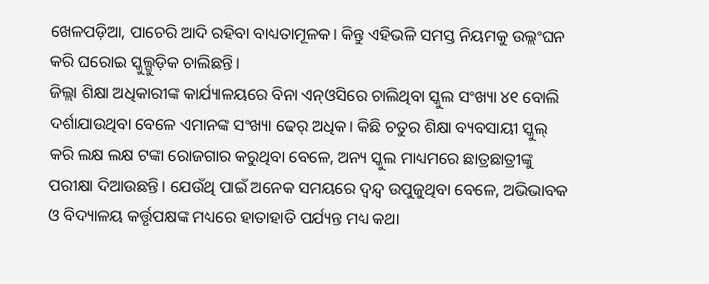ଖେଳପଡ଼ିଆ, ପାଚେରି ଆଦି ରହିବା ବାଧ୍ୟତାମୂଳକ। କିନ୍ତୁ ଏହିଭଳି ସମସ୍ତ ନିୟମକୁ ଉଲ୍ଲଂଘନ କରି ଘରୋଇ ସ୍କୁଲ୍ଗୁଡ଼ିକ ଚାଲିଛନ୍ତି।
ଜିଲ୍ଲା ଶିକ୍ଷା ଅଧିକାରୀଙ୍କ କାର୍ଯ୍ୟାଳୟରେ ବିନା ଏନ୍ଓସିରେ ଚାଲିଥିବା ସ୍କୁଲ ସଂଖ୍ୟା ୪୧ ବୋଲି ଦର୍ଶାଯାଉଥିବା ବେଳେ ଏମାନଙ୍କ ସଂଖ୍ୟା ଢେର୍ ଅଧିକ। କିଛି ଚତୁର ଶିକ୍ଷା ବ୍ୟବସାୟୀ ସ୍କୁଲ୍ କରି ଲକ୍ଷ ଲକ୍ଷ ଟଙ୍କା ରୋଜଗାର କରୁଥିବା ବେଳେ, ଅନ୍ୟ ସ୍କୁଲ ମାଧ୍ୟମରେ ଛାତ୍ରଛାତ୍ରୀଙ୍କୁ ପରୀକ୍ଷା ଦିଆଉଛନ୍ତି। ଯେଉଁଥି ପାଇଁ ଅନେକ ସମୟରେ ଦ୍ବନ୍ଦ୍ବ ଉପୁଜୁଥିବା ବେଳେ, ଅଭିଭାବକ ଓ ବିଦ୍ୟାଳୟ କର୍ତ୍ତୃପକ୍ଷଙ୍କ ମଧ୍ୟରେ ହାତାହାତି ପର୍ଯ୍ୟନ୍ତ ମଧ୍ୟ କଥା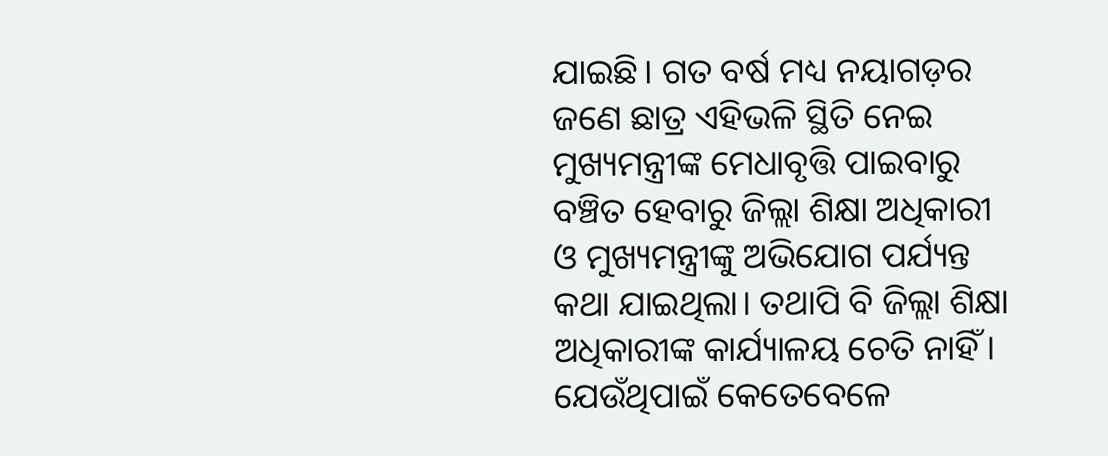ଯାଇଛି। ଗତ ବର୍ଷ ମଧ୍ୟ ନୟାଗଡ଼ର ଜଣେ ଛାତ୍ର ଏହିଭଳି ସ୍ଥିତି ନେଇ ମୁଖ୍ୟମନ୍ତ୍ରୀଙ୍କ ମେଧାବୃତ୍ତି ପାଇବାରୁ ବଞ୍ଚିତ ହେବାରୁ ଜିଲ୍ଲା ଶିକ୍ଷା ଅଧିକାରୀ ଓ ମୁଖ୍ୟମନ୍ତ୍ରୀଙ୍କୁ ଅଭିଯୋଗ ପର୍ଯ୍ୟନ୍ତ କଥା ଯାଇଥିଲା। ତଥାପି ବି ଜିଲ୍ଲା ଶିକ୍ଷା ଅଧିକାରୀଙ୍କ କାର୍ଯ୍ୟାଳୟ ଚେତି ନାହିଁ। ଯେଉଁଥିପାଇଁ କେତେବେଳେ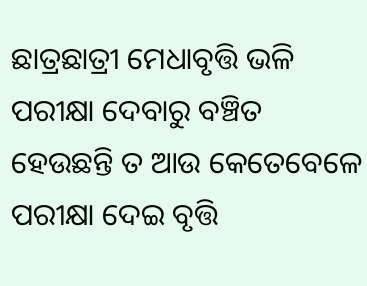ଛାତ୍ରଛାତ୍ରୀ ମେଧାବୃତ୍ତି ଭଳି ପରୀକ୍ଷା ଦେବାରୁ ବଞ୍ଚିତ ହେଉଛନ୍ତି ତ ଆଉ କେତେବେଳେ ପରୀକ୍ଷା ଦେଇ ବୃତ୍ତି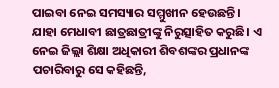ପାଇବା ନେଇ ସମସ୍ୟାର ସମ୍ମୁଖୀନ ହେଉଛନ୍ତି। ଯାହା ମେଧାବୀ ଛାତ୍ରଛାତ୍ରୀଙ୍କୁ ନିରୁତ୍ସାହିତ କରୁଛି। ଏ ନେଇ ଜିଲ୍ଲା ଶିକ୍ଷା ଅଧିକାରୀ ଶିବଶଙ୍କର ପ୍ରଧାନଙ୍କ ପଚାରିବାରୁ ସେ କହିଛନ୍ତି,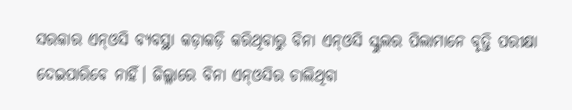ସରକାର ଏନ୍ଓସି ବ୍ୟବସ୍ଥା କଡ଼ାକଡ଼ି କରିଥିବାରୁ ବିନା ଏନ୍ଓସି ସ୍କୁଲର ପିଲାମାନେ ବୃତ୍ତି ପରୀକ୍ଷା ଦେଇପାରିବେ ନାହିଁ। ଜିଲ୍ଲାରେ ବିନା ଏନ୍ଓସିର ଚାଲିଥିବା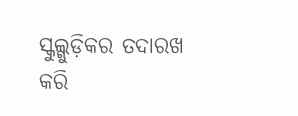ସ୍କୁଲ୍ଗୁଡ଼ିକର ତଦାରଖ କରି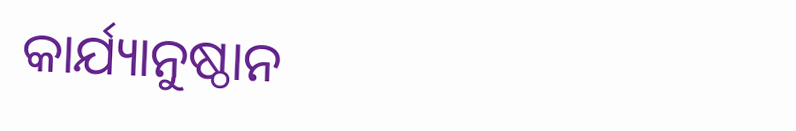କାର୍ଯ୍ୟାନୁଷ୍ଠାନ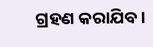ଗ୍ରହଣ କରାଯିବ।